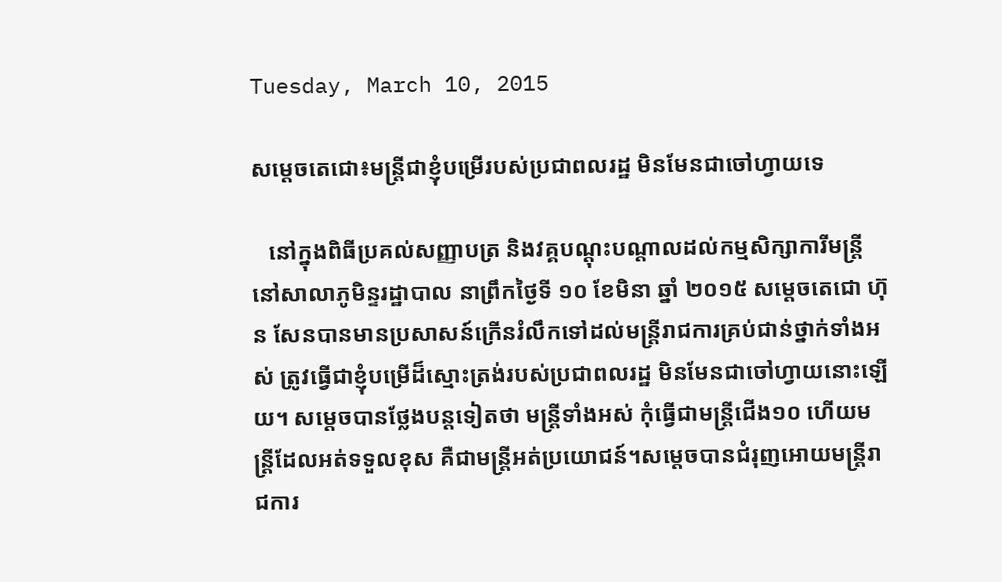Tuesday, March 10, 2015

សម្តេចតេជោ៖មន្រ្តីជាខ្ញុំបម្រើរបស់ប្រជាពលរដ្ឋ មិនមែនជាចៅហ្វាយទេ

   នៅក្នុងពិធីប្រគល់សញ្ញាបត្រ និងវគ្គបណ្តុះបណ្តាលដល់កម្មសិក្សាការីមន្រ្តីនៅសាលាភូមិន្ទរដ្ឋាបាល នាព្រឹកថ្ងៃទី ១០ ខែមិនា ឆ្នាំ ២០១៥ សម្តេចតេជោ ហ៊ុន សែនបានមានប្រសាសន៍ក្រើនរំលឹកទៅដល់មន្រ្តីរាជការគ្រប់ជាន់ថ្នាក់ទាំងអស់ ត្រូវធ្វើជាខ្ញុំបម្រើដ៏ស្មោះត្រង់របស់ប្រជាពលរដ្ឋ មិនមែនជាចៅហ្វាយនោះឡើយ។ សម្តេចបានថ្លែងបន្តទៀតថា មន្រ្តីទាំងអស់ កុំធ្វើជាមន្រ្តីជើង១០ ហើយមន្រ្តីដែលអត់ទទួលខុស គឺជាមន្រ្តីអត់ប្រយោជន៍។សម្តេចបានជំរុញអោយមន្រ្តីរាជការ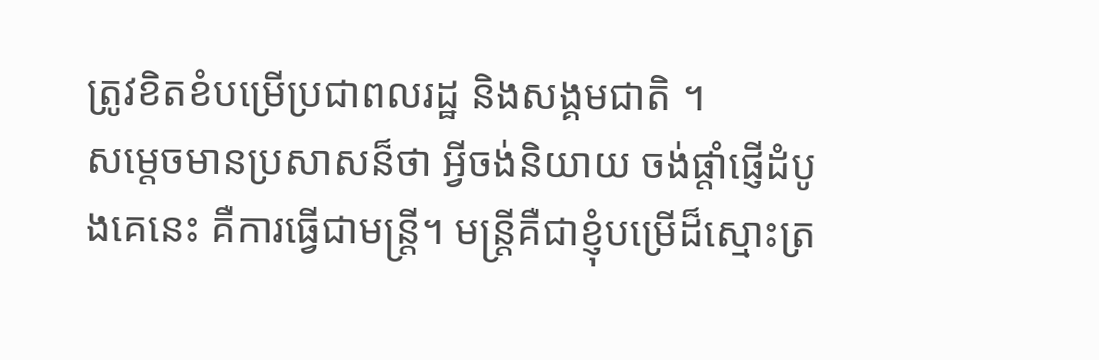ត្រូវខិតខំបម្រើប្រជាពលរដ្ឋ និងសង្គមជាតិ ។
សម្តេចមានប្រសាសន៏ថា អ្វីចង់និយាយ ចង់ផ្តាំផ្ញើដំបូងគេនេះ គឺការធ្វើជាមន្រ្តី។ មន្រ្តីគឺជាខ្ញុំបម្រើដ៏ស្មោះត្រ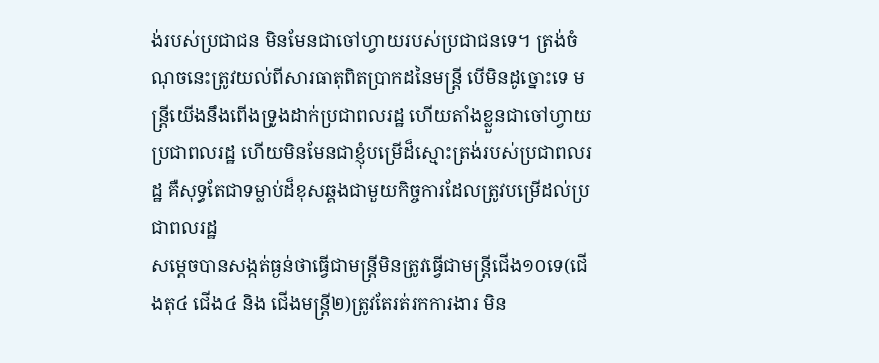ង់របស់ប្រជាជន មិនមែនជាចៅហ្វាយរបស់ប្រជាជនទេ។ ត្រង់ចំណុចនេះត្រូវយល់ពីសារធាតុពិតប្រាកដនៃមន្រ្តី បើមិនដូច្នោះទេ មន្រ្តីយើងនឹងពើងទ្រូងដាក់ប្រជាពលរដ្ឋ ហើយតាំងខ្លួនជាចៅហ្វាយប្រជាពលរដ្ឋ ហើយមិនមែនជាខ្ញុំបម្រើដ៏ស្មោះត្រង់របស់ប្រជាពលរដ្ឋ គឺសុទ្ធតែជាទម្លាប់ដ៏ខុសឆ្គងជាមួយកិច្ចការដែលត្រូវបម្រើដល់ប្រជាពលរដ្ឋ
សម្តេចបានសង្កត់ធ្ងន់ថាធ្វើជាមន្រ្តីមិនត្រូវធ្វើជាមន្រ្តីជើង១០ទេ(ជើងតុ៤ ជើង៤ និង ជើងមន្រ្តី២)ត្រូវតែរត់រកការងារ មិន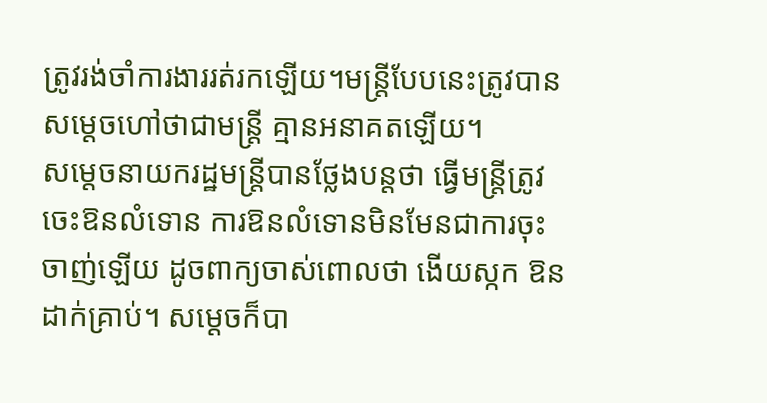ត្រូវរង់ចាំការងាររត់រកឡើយ។មន្រ្តីបែបនេះត្រូវបានសម្តេចហៅថាជាមន្រ្តី គ្មានអនាគតឡើយ។
សម្តេចនាយករដ្ឋមន្រ្តីបានថ្លែងបន្តថា ធ្វើមន្រ្តីត្រូវចេះឱនលំទោន ការឱនលំទោនមិនមែនជាការចុះចាញ់ឡើយ ដូចពាក្យចាស់ពោលថា ងើយស្កក ឱនដាក់គ្រាប់។ សម្តេចក៏បា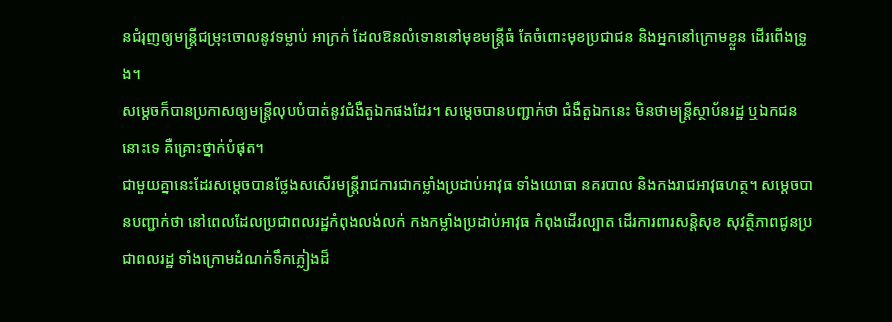នជំរុញឲ្យមន្រ្តីជម្រុះចោលនូវទម្លាប់ អាក្រក់ ដែលឱនលំទោននៅមុខមន្រ្តីធំ តែចំពោះមុខប្រជាជន និងអ្នកនៅក្រោមខ្លួន ដើរពើងទ្រូង។
សម្តេចក៏បានប្រកាសឲ្យមន្រ្តីលុបបំបាត់នូវជំងឺតួឯកផងដែរ។ សម្តេចបានបញ្ជាក់ថា ជំងឺតួឯកនេះ មិនថាមន្រ្តីស្ថាប័នរដ្ឋ ឬឯកជននោះទេ គឺគ្រោះថ្នាក់បំផុត។
ជាមួយគ្នានេះដែរសម្តេចបានថ្លែងសសើរមន្រ្តីរាជការជាកម្លាំងប្រដាប់អាវុធ ទាំងយោធា នគរបាល និងកងរាជអាវុធហត្ថ។ សម្តេចបានបញ្ជាក់ថា នៅពេលដែលប្រជាពលរដ្ឋកំពុងលង់លក់ កងកម្លាំងប្រដាប់អាវុធ កំពុងដើរល្បាត ដើរការពារសន្តិសុខ សុវត្ថិភាពជូនប្រជាពលរដ្ឋ ទាំងក្រោមដំណក់ទឹកភ្លៀងដ៏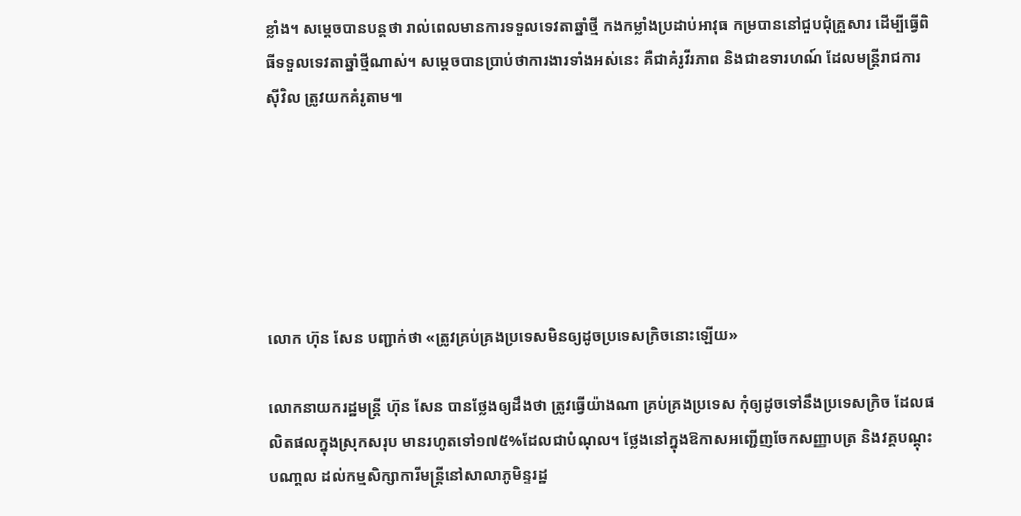ខ្លាំង។ សម្តេចបានបន្តថា រាល់ពេលមានការទទួលទេវតាឆ្នាំថ្មី កងកម្លាំងប្រដាប់អាវុធ កម្របាននៅជួបជុំគ្រួសារ ដើម្បីធ្វើពិធីទទួលទេវតាឆ្នាំថ្មីណាស់។ សម្តេចបានប្រាប់ថាការងារទាំងអស់នេះ គឺជាគំរូវីរភាព និងជាឧទារហណ៍ ដែលមន្រ្តីរាជការស៊ីវិល ត្រូវយកគំរូតាម៕






លោក ហ៊ុន សែន បញ្ជាក់ថា «ត្រូវគ្រប់គ្រងប្រទេសមិនឲ្យដូចប្រទេសក្រិចនោះឡើយ»

លោកនាយករដ្ឋមន្រ្តី ហ៊ុន សែន បានថ្លែងឲ្យដឹងថា ត្រូវធ្វើយ៉ាងណា គ្រប់គ្រងប្រទេស កុំឲ្យដូចទៅនឹងប្រទេសក្រិច ដែលផលិតផលក្នុងស្រុកសរុប មានរហូតទៅ១៧៥%ដែលជាបំណុល។ ថ្លែងនៅក្នុងឱកាសអញ្ជើញចែកសញ្ញាបត្រ និងវគ្គបណ្តុះបណា្តល ដល់កម្មសិក្សាការីមន្រ្តីនៅសាលាភូមិន្ទរដ្ឋ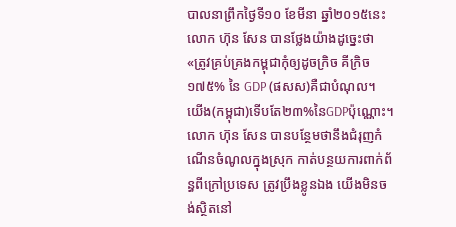បាលនាព្រឹកថ្ងៃទី១០ ខែមីនា ឆ្នាំ២០១៥នេះ លោក ហ៊ុន សែន បានថ្លែងយ៉ាងដូច្នេះថា «ត្រូវគ្រប់គ្រងកម្ពុជាកុំឲ្យដូចក្រិច គីក្រិច ១៧៥% នៃ GDP (ផសស)គឺជាបំណុល។ យើង(កម្ពុជា)ទើបតែ២៣%នៃGDPប៉ុណ្ណោះ។  លោក ហ៊ុន សែន បានបន្ថែមថានឹងជំរុញកំណើនចំណូលក្នុងស្រុក កាត់បន្ថយការពាក់ព័ន្ធពីក្រៅប្រទេស ត្រូវប្រឹងខ្លូនឯង យើងមិនចង់ស្ថិតនៅ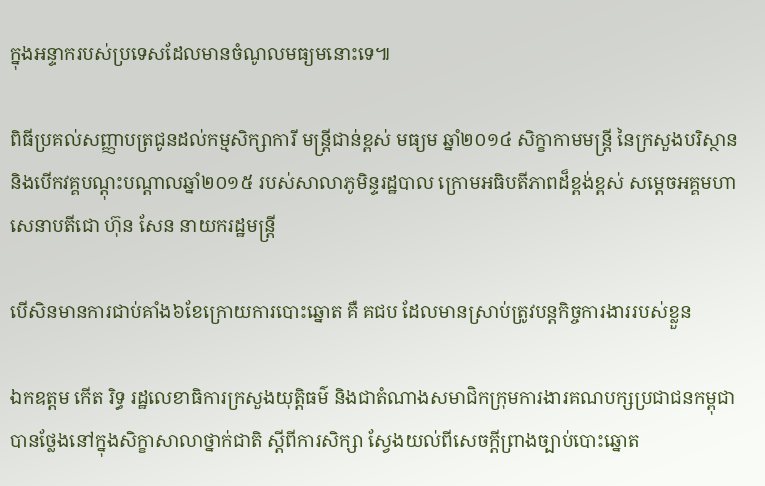ក្នុងអន្ទាករបស់ប្រទេសដែលមានចំណូលមធ្យមនោះទេ៕

ពិធីប្រគល់សញ្ញាបត្រជូនដល់កម្មសិក្សាការី មន្រ្តីជាន់ខ្ពស់ មធ្យម ឆ្នាំ២០១៤ សិក្ខាកាមមន្រ្តី នៃក្រសួងបរិស្ថាន និងបើកវគ្គបណ្តុះបណ្តាលឆ្នាំ២០១៥ របស់សាលាភូមិន្ទរដ្ឋបាល ក្រោមអធិបតីភាពដ៏ខ្ពង់ខ្ពស់ សម្តេចអគ្គមហាសេនាបតីជោ ហ៊ុន សែន នាយករដ្ឋមន្រ្តី

បើសិនមានការជាប់គាំង៦ខែក្រោយការបោះឆ្នោត គឺ គជប ដែលមានស្រាប់ត្រូវបន្តកិច្ចការងាររបស់ខ្លួន

ឯកឧត្តម កើត រិទ្ធ រដ្ឋលេខាធិការក្រសួងយុត្តិធម៌ និងជាតំណាងសមាជិកក្រុមការងារគណបក្សប្រជាជនកម្ពុជា បានថ្លែងនៅក្នុងសិក្ខាសាលាថ្នាក់ជាតិ ស្តីពីការសិក្សា ស្វែងយល់ពីសេចក្តីព្រាងច្បាប់បោះឆ្នោត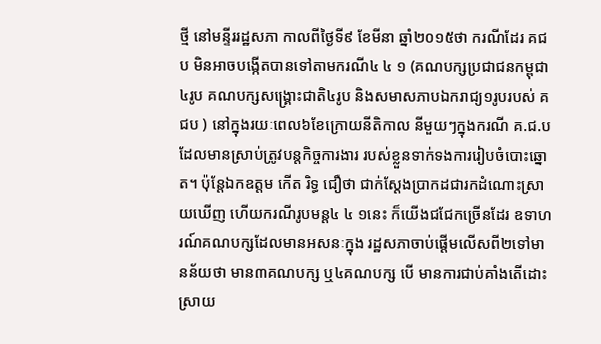ថ្មី នៅមន្ទីររដ្ឋសភា កាលពីថ្ងៃទី៩ ខែមីនា ឆ្នាំ២០១៥ថា ករណីដែរ គជប មិនអាចបង្កើតបានទៅតាមករណី៤ ៤ ១ (គណបក្សប្រជាជនកម្ពុជា៤រូប គណបក្សសង្គ្រោះជាតិ៤រូប និងសមាសភាបឯករាជ្យ១រូបរបស់ គជប ) នៅក្នុងរយៈពេល៦ខែក្រោយនីតិកាល នីមួយៗក្នុងករណី គ.ជ.ប ដែលមានស្រាប់ត្រូវបន្តកិច្ចការងារ របស់ខ្លួនទាក់ទងការរៀបចំបោះឆ្នោត។ ប៉ុន្តែឯកឧត្តម កើត រិទ្ធ ជឿថា ជាក់ស្តែងប្រាកដជារកដំណោះស្រាយឃើញ ហើយករណីរូបមន្ត៤ ៤ ១នេះ ក៏យើងជជែកច្រើនដែរ ឧទាហរណ៍គណបក្សដែលមានអសនៈក្នុង រដ្ឋសភាចាប់ផ្តើមលើសពី២ទៅមានន័យថា មាន៣គណបក្ស ឬ៤គណបក្ស បើ មានការជាប់គាំងតើដោះស្រាយ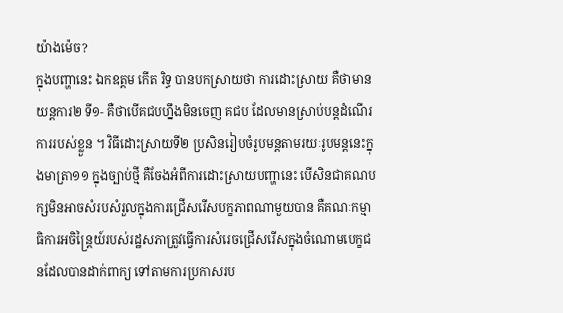យ៉ាងម៉េច?
ក្នុងបញ្ហានេះ ឯកឧត្តម កើត រិទ្ធ បានបកស្រាយថា ការដោះស្រាយ គឺថាមានយន្តការ២ ទី១‑ គឺថាបើគជបហ្នឹងមិនចេញ គជប ដែលមានស្រាប់បន្តដំណើរការរបស់ខ្លួន ។ វិធីដោះស្រាយទី២ ប្រសិនរៀបចំរូបមន្តតាមរយៈរូបមន្តនេះក្នុងមាត្រា១១ ក្នុងច្បាប់ថ្មី គឺចែងអំពីការដោះស្រាយបញ្ហានេះ បើសិនជាគណបក្សមិនអាចសំរបសំរួលក្នុងការជ្រើសរើសបក្ខភាពណាមួយបាន គឺគណៈកម្មាធិការអចិន្ត្រៃយ៍របស់រដ្ឋសភាត្រួវធ្វើការសំរេចជ្រើសរើសក្នុងចំណោមបេក្ខជនដែលបានដាក់ពាក្យ ទៅតាមការប្រកាសរប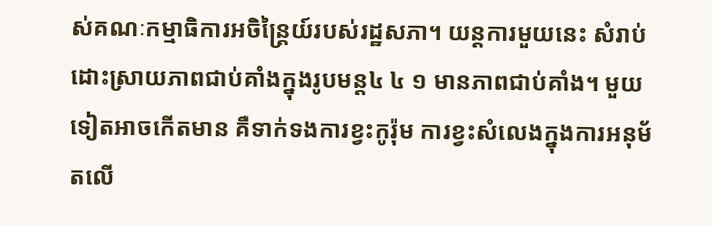ស់គណៈកម្មាធិការអចិន្ត្រៃយ៍របស់រដ្ឋសភា។ យន្តការមួយនេះ សំរាប់ដោះស្រាយភាពជាប់គាំងក្នុងរូបមន្ត៤ ៤ ១ មានភាពជាប់គាំង។ មួយទៀតអាចកើតមាន គឺទាក់ទងការខ្វះកូរ៉ុម ការខ្វះសំលេងក្នុងការអនុម័តលើ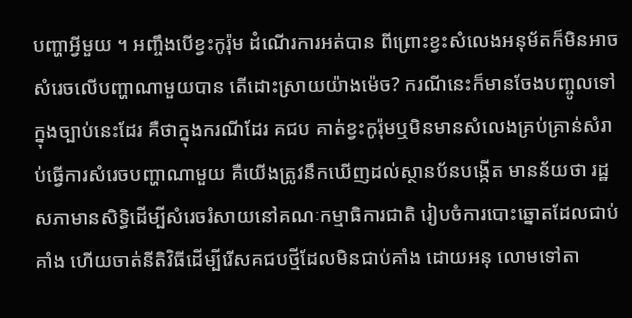បញ្ហាអី្វមួយ ។ អញ្ចឹងបើខ្វះកូរ៉ុម ដំណើរការអត់បាន ពីព្រោះខ្វះសំលេងអនុម័តក៏មិនអាចសំរេចលើបញ្ហាណាមួយបាន តើដោះស្រាយយ៉ាងម៉េច? ករណីនេះក៏មានចែងបញ្ចូលទៅក្នុងច្បាប់នេះដែរ គឺថាក្នុងករណីដែរ គជប គាត់ខ្វះកូរ៉ុមឬមិនមានសំលេងគ្រប់គ្រាន់សំរាប់ធ្វើការសំរេចបញ្ហាណាមួយ គឺយើងត្រូវនឹកឃើញដល់ស្ថានប័នបង្កើត មានន័យថា រដ្ឋសភាមានសិទ្ធិដើម្បីសំរេចរំសាយនៅគណៈកម្មាធិការជាតិ រៀបចំការបោះឆ្នោតដែលជាប់គាំង ហើយចាត់នីតិវិធីដើម្បីរើសគជបថ្មីដែលមិនជាប់គាំង ដោយអនុ លោមទៅតា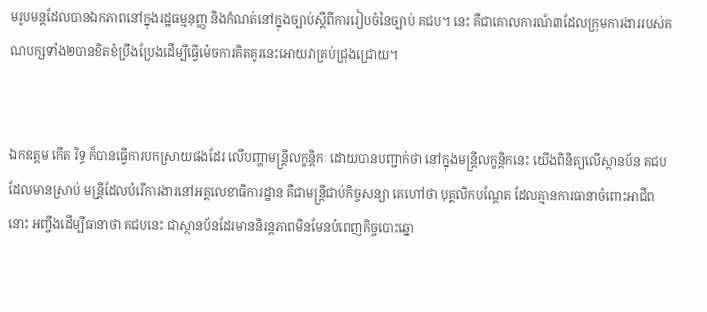មរូបមន្តដែលបានឯកភាពនៅក្នុងរដ្ឋធម្មនុញ្ញ និងកំណត់នៅក្នុងច្បាប់ស្តីពីការរៀបចំនៃច្បាប់ គជប។ នេះ គឺជាគោលការណ៍៣ដែលក្រុមការងាររបស់គណបក្សទាំង២បានខិតខំប្រឹងប្រែងដើម្បីធ្វើម៉េចការគិតគូរនេះអោយវាគ្រប់ជ្រុងជ្រោយ។


ឯកឧត្តម កើត រិទ្ធ ក៏បានធ្វើការបកស្រាយផងដែរ លើបញ្ហាមន្រ្តីលក្ខន្តិកៈ ដោយបានបញ្ជាក់ថា នៅក្នុងមន្រ្តីលក្ខន្តិកនេះ យើងពិនិត្យលើស្ថានប័ន គជប ដែលមានស្រាប់ មន្រី្តដែលបំរើការងារនៅអគ្គលេខាធិការដ្ឋាន គឺជាមន្រ្តីជាប់កិច្ចសន្យា គេហៅថា បុគ្គលិកបណ្តែត ដែលគ្មានការធានាចំពោះអាជីពនោះ អញ្ចឹងដើម្បីធានាថា គជបនេះ ជាស្ថានប័នដែរមាននិរន្តភាពមិនមែនបំពេញកិច្ចបោះឆ្នោ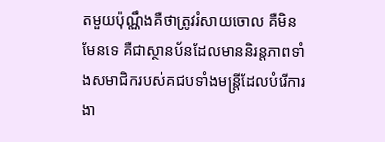តមួយប៉ុណ្ណឹងគឺថាត្រូវរំសាយចោល គឺមិនមែនទេ គឺជាស្ថានប័នដែលមាននិរន្តភាពទាំងសមាជិករបស់គជបទាំងមន្រ្តីដែលបំរើការងា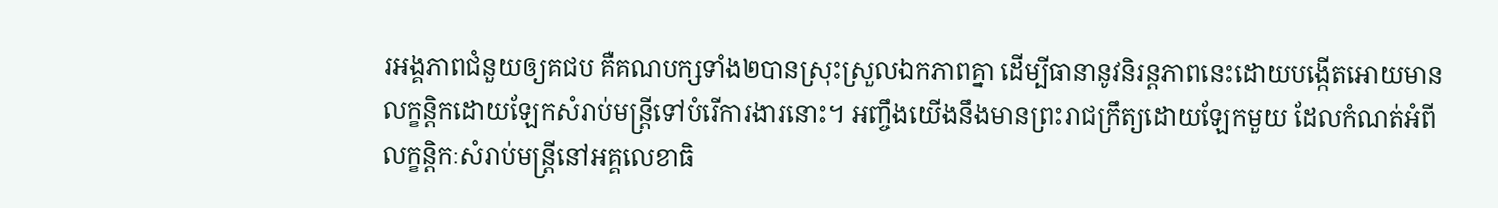រអង្គភាពជំនួយឲ្យគជប គឺគណបក្សទាំង២បានស្រុះស្រួលឯកភាពគ្នា ដើម្បីធានានូវនិរន្តភាពនេះដោយបង្កើតអោយមានលក្ខន្តិកដោយឡែកសំរាប់មន្រ្តីទៅបំរើការងារនោះ។ អញ្ចឹងយើងនឹងមានព្រះរាជក្រឹត្យដោយឡែកមួយ ដែលកំណត់អំពីលក្ខន្តិកៈសំរាប់មន្រ្តីនៅអគ្គលេខាធិ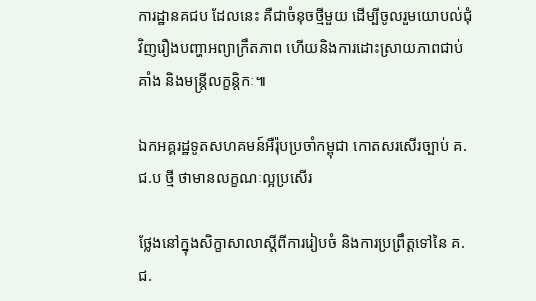ការដ្ឋានគជប ដែលនេះ គឺជាចំនុចថ្មីមួយ ដើម្បីចូលរួមយោបល់ជុំវិញរឿងបញ្ហាអព្យាក្រឹតភាព ហើយនិងការដោះស្រាយភាពជាប់គាំង និងមន្រ្តីលក្ខន្តិកៈ៕

ឯកអគ្គរដ្ឋទូតសហគមន៍អឺរ៉ុបប្រចាំកម្ពុជា កោតសរសើរច្បាប់ គ.ជ.ប ថ្មី ថាមានលក្ខណៈល្អប្រសើរ

ថ្លែងនៅក្នុងសិក្ខាសាលាស្តីពីការរៀបចំ និងការប្រព្រឹត្តទៅនៃ គ.ជ.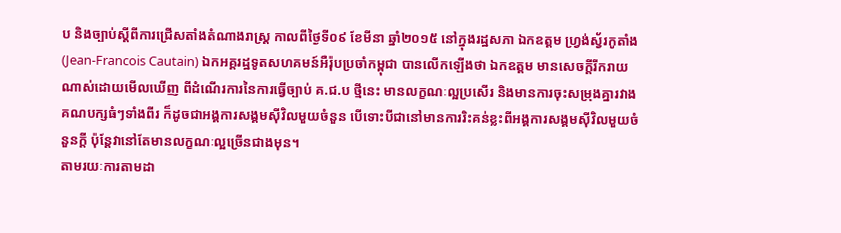ប និងច្បាប់ស្តីពីការជ្រើសតាំងតំណាងរាស្រ្ត កាលពីថ្ងៃទី០៩ ខែមីនា ឆ្នាំ២០១៥ នៅក្នុងរដ្ឋសភា ឯកឧត្តម ហ្រ្វង់ស្វ័រកូតាំង(Jean-Francois Cautain) ឯកអគ្គរដ្ឋទូតសហគមន៍អឺរ៉ុបប្រចាំកម្ពុជា បានលើកឡើងថា ឯកឧត្តម មានសេចក្តីរីករាយណាស់ដោយមើលឃើញ ពីដំណើរការនៃការធ្វើច្បាប់ គ.ជ.ប ថ្មីនេះ មានលក្ខណៈល្អប្រសើរ និងមានការចុះសម្រុងគ្នារវាងគណបក្សធំៗទាំងពីរ ក៏ដូចជាអង្គការសង្គមស៊ីវិលមួយចំនួន បើទោះបីជានៅមានការរិះគន់ខ្លះពីអង្គការសង្គមស៊ីវិលមួយចំនួនក្តី ប៉ុន្តែវានៅតែមានលក្ខណៈល្អច្រើនជាងមុន។
តាមរយៈការតាមដា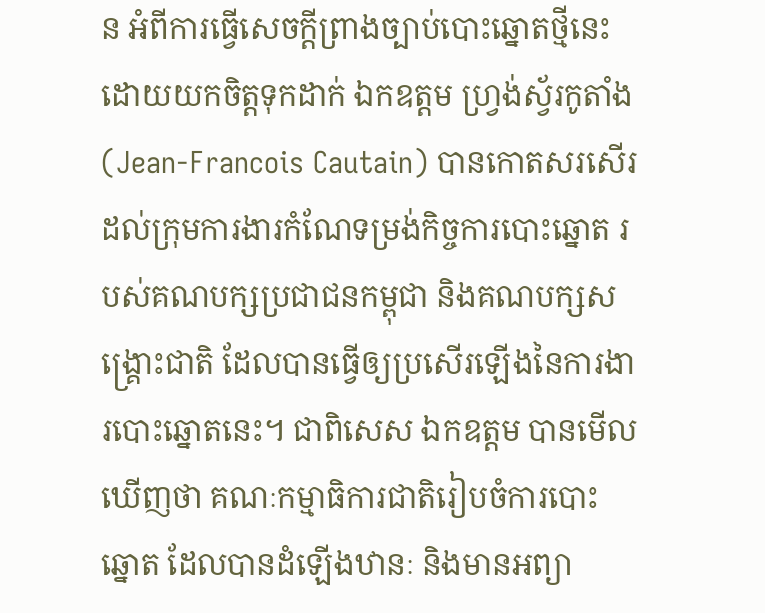ន អំពីការធ្វើសេចក្តីព្រាងច្បាប់បោះឆ្នោតថ្មីនេះ ដោយយកចិត្តទុកដាក់ ឯកឧត្តម ហ្រ្វង់ស្វ័រកូតាំង (Jean-Francois Cautain) បានកោតសរសើរដល់ក្រុមការងារកំណែទម្រង់កិច្ចការបោះឆ្នោត របស់គណបក្សប្រជាជនកម្ពុជា និងគណបក្សសង្គ្រោះជាតិ ដែលបានធ្វើឲ្យប្រសើរឡើងនៃការងារបោះឆ្នោតនេះ។ ជាពិសេស ឯកឧត្តម បានមើលឃើញថា គណៈកម្មាធិការជាតិរៀបចំការបោះឆ្នោត ដែលបានដំឡើងឋានៈ និងមានអព្យា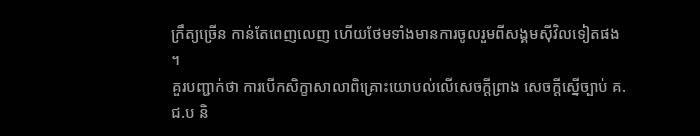ក្រឹត្យច្រើន កាន់តែពេញលេញ ហើយថែមទាំងមានការចូលរួមពីសង្គមស៊ីវិលទៀតផង។
គួរបញ្ជាក់ថា ការបើកសិក្ខាសាលាពិគ្រោះយោបល់លើសេចក្តីព្រាង សេចក្តីស្នើច្បាប់ គ.ជ.ប និ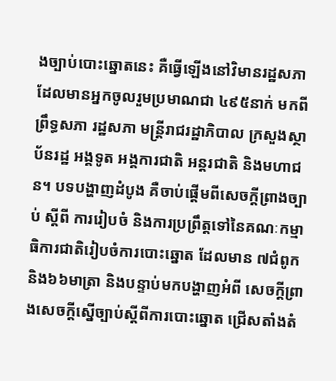ងច្បាប់បោះឆ្នោតនេះ គឺធ្វើឡើងនៅវិមានរដ្ឋសភា ដែលមានអ្នកចូលរួមប្រមាណជា ៤៩៥នាក់ មកពីព្រឹទ្ធសភា រដ្ឋសភា មន្ត្រីរាជរដ្ឋាភិបាល ក្រសួងស្ថាប័នរដ្ឋ អង្គទូត អង្គការជាតិ អន្តរជាតិ និងមហាជន។ បទបង្ហាញដំបូង គឺចាប់ផ្តើមពីសេចក្តីព្រាងច្បាប់ ស្តីពី ការរៀបចំ និងការប្រព្រឹត្តទៅនៃគណៈកម្មាធិការជាតិរៀបចំការបោះឆ្នោត ដែលមាន ៧ជំពូក និង៦៦មាត្រា និងបន្ទាប់មកបង្ហាញអំពី សេចក្តីព្រាងសេចក្តីស្នើច្បាប់ស្តីពីការបោះឆ្នោត ជ្រើសតាំងតំ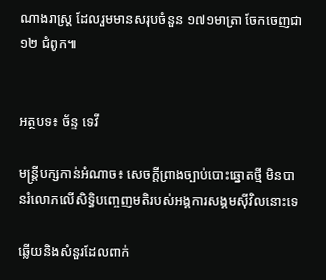ណាងរាស្រ្ត ដែលរួមមានសរុបចំនួន ១៧១មាត្រា ចែកចេញជា ១២ ជំពូក៕


អត្ថបទ៖ ច័ន្ទ ទេវី

មន្ត្រីបក្សកាន់អំណាច៖ សេចក្តីព្រាងច្បាប់បោះឆ្នោតថ្មី មិនបានរំលោភលើសិទ្ធិបញ្ចេញមតិរបស់អង្គការសង្គមស៊ីវិលនោះទេ

ឆ្លើយនិងសំនួរដែលពាក់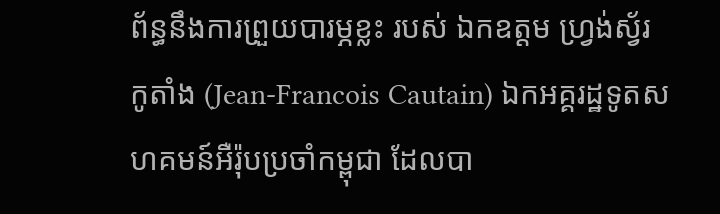ព័ន្ធនឹងការព្រួយបារម្ភខ្លះ របស់ ឯកឧត្តម ហ្រ្វង់ស្វ័រកូតាំង (Jean-Francois Cautain) ឯកអគ្គរដ្ឋទូតសហគមន៍អឺរ៉ុបប្រចាំកម្ពុជា ដែលបា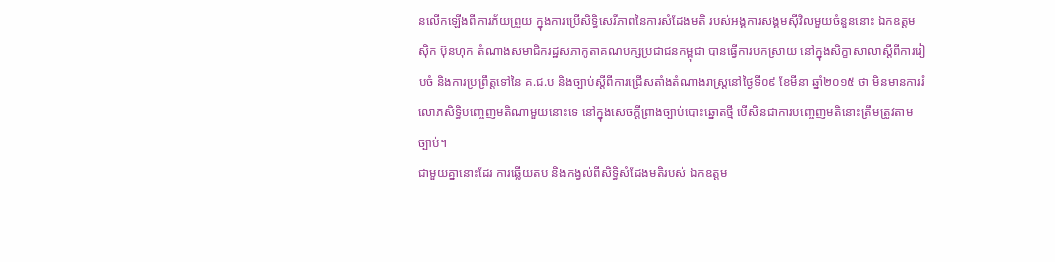នលើកឡើងពីការភ័យព្រួយ ក្នុងការប្រើសិទ្ធិសេរីភាពនៃការសំដែងមតិ របស់អង្គការសង្គមស៊ីវិលមួយចំនួននោះ ឯកឧត្តម ស៊ិក ប៊ុនហុក តំណាងសមាជិករដ្ឋសភាកូតាគណបក្សប្រជាជនកម្ពុជា បានធ្វើការបកស្រាយ នៅក្នុងសិក្ខាសាលាស្តីពីការរៀបចំ និងការប្រព្រឹត្តទៅនៃ គ.ជ.ប និងច្បាប់ស្តីពីការជ្រើសតាំងតំណាងរាស្រ្តនៅថ្ងៃទី០៩ ខែមីនា ឆ្នាំ២០១៥ ថា មិនមានការរំលោភសិទ្ធិបញ្ចេញមតិណាមួយនោះទេ នៅក្នុងសេចក្តីព្រាងច្បាប់បោះឆ្នោតថ្មី បើសិនជាការបញ្ចេញមតិនោះត្រឹមត្រូវតាមច្បាប់។
ជាមួយគ្នានោះដែរ ការឆ្លើយតប និងកង្វល់ពីសិទ្ធិសំដែងមតិរបស់ ឯកឧត្តម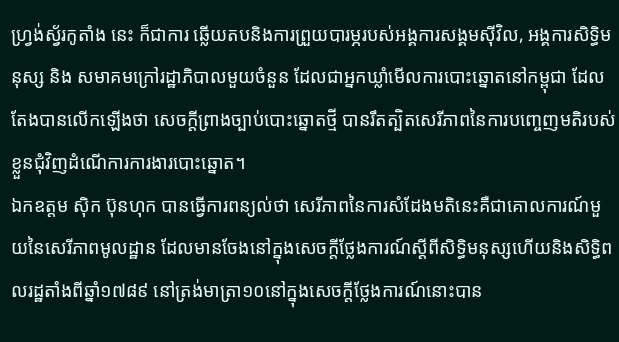ហ្រ្វង់ស្វ័រកូតាំង នេះ ក៏ជាការ ឆ្លើយតបនិងការព្រួយបារម្ភរបស់អង្គការសង្គមស៊ីវិល, អង្គការសិទ្ធិមនុស្ស និង សមាគមក្រៅរដ្ឋាភិបាលមួយចំនួន ដែលជាអ្នកឃ្លាំមើលការបោះឆ្នោតនៅកម្ពុជា ដែលតែងបានលើកឡើងថា សេចក្តីព្រាងច្បាប់បោះឆ្នោតថ្មី បានរឹតត្បិតសេរីភាពនៃការបញ្ចេញមតិរបស់ខ្លួនជុំវិញដំណើការការងារបោះឆ្នោត។
ឯកឧត្តម ស៊ិក ប៊ុនហុក បានធ្វើការពន្យល់ថា សេរីភាពនៃការសំដែងមតិនេះគឺជាគោលការណ៍មួយនៃសេរីភាពមូលដ្ឋាន ដែលមានចែងនៅក្នុងសេចក្តីថ្លែងការណ៍ស្តីពីសិទ្ធិមនុស្សហើយនិងសិទ្ធិពលរដ្ឋតាំងពីឆ្នាំ១៧៨៩ នៅត្រង់មាត្រា១០នៅក្នុងសេចក្តីថ្លែងការណ៍នោះបាន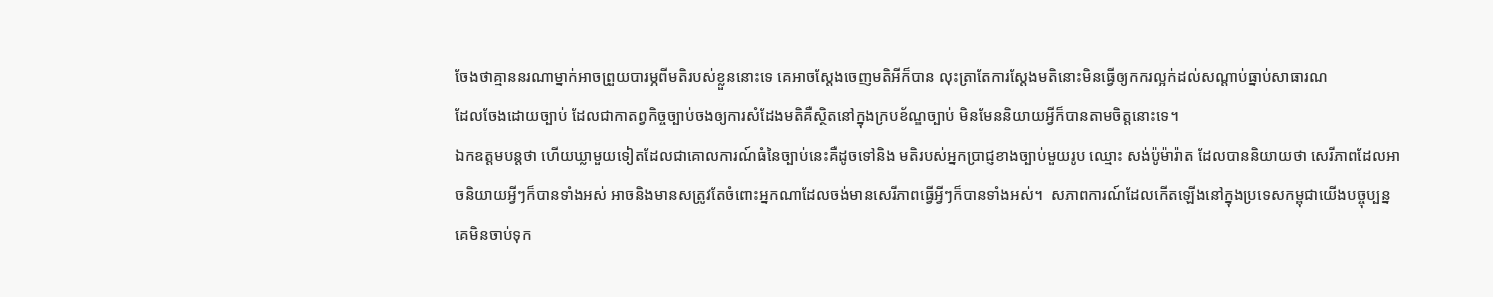ចែងថាគ្មាននរណាម្នាក់អាចព្រួយបារម្ភពីមតិរបស់ខ្លួននោះទេ គេអាចស្តែងចេញមតិអីក៏បាន លុះត្រាតែការស្តែងមតិនោះមិនធ្វើឲ្យកករល្អក់ដល់សណ្តាប់ធ្នាប់សាធារណ
ដែលចែងដោយច្បាប់ ដែលជាកាតព្វកិច្ចច្បាប់ចងឲ្យការសំដែងមតិគឺស្ថិតនៅក្នុងក្របខ័ណ្ឌច្បាប់ មិនមែននិយាយអ្វីក៏បានតាមចិត្តនោះទេ។
ឯកឧត្តមបន្តថា ហើយឃ្លាមួយទៀតដែលជាគោលការណ៍ធំនៃច្បាប់នេះគឺដូចទៅនិង មតិរបស់អ្នកប្រាជ្ញខាងច្បាប់មួយរូប ឈ្មោះ សង់ប៉ូម៉ារ៉ាត ដែលបាននិយាយថា សេរីភាពដែលអាចនិយាយអ្វីៗក៏បានទាំងអស់ អាចនិងមានសត្រូវតែចំពោះអ្នកណាដែលចង់មានសេរីភាពធ្វើអ្វីៗក៏បានទាំងអស់។  សភាពការណ៍ដែលកើតឡើងនៅក្នុងប្រទេសកម្ពុជាយើងបច្ចុប្បន្ន គេមិនចាប់ទុក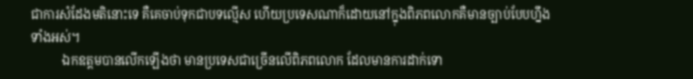ជាការសំដែងមតិនោះទេ គឺគេចាប់ទុកជាបទល្មើស ហើយប្រទេសណាក៏ដោយនៅក្នុងពិភពលោកគឺមានច្បាប់បែបហ្នឹងទាំងអស់។
          ឯកឧត្តមបានលើកឡើងថា មានប្រទេសជាច្រើនលើពិភពលោក ដែលមានការដាក់ទោ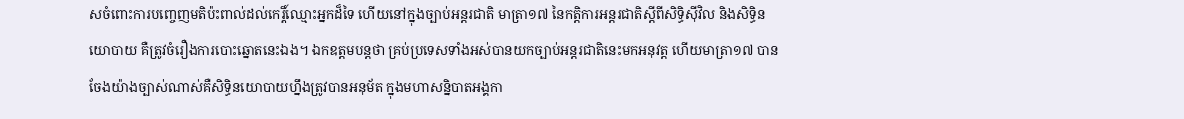សចំពោះការបញ្ចេញមតិប៉ះពាល់ដល់កេរ្តិ៍ឈ្មោះអ្នកដ៏ទៃ ហើយនៅក្នុងច្បាប់អន្តរជាតិ មាត្រា១៧ នៃកតិ្តការអន្តរជាតិស្តីពីសិទ្ធិស៊ីវិល និងសិទ្ធិនយោបាយ គឺត្រូវចំរឿងការបោះឆ្នោតនេះឯង។ ឯកឧត្តមបន្តថា គ្រប់ប្រទេសទាំងអស់បានយកច្បាប់អន្តរជាតិនេះមកអនុវត្ត ហើយមាត្រា១៧ បានចែងយ៉ាងច្បាស់ណាស់គឺសិទ្ធិនយោបាយហ្នឹងត្រូវបានអនុម័ត ក្នុងមហាសន្និបាតអង្គកា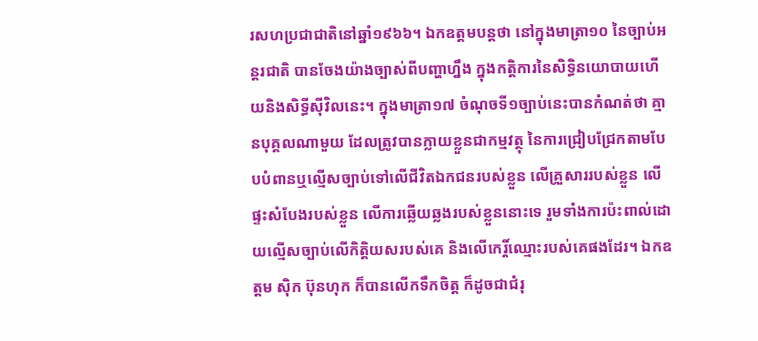រសហប្រជាជាតិនៅឆ្នាំ១៩៦៦។ ឯកឧត្តមបន្តថា នៅក្នុងមាត្រា១០ នៃច្បាប់អន្តរជាតិ បានចែងយ៉ាងច្បាស់ពីបញ្ហាហ្នឹង ក្នុងកតិ្តការនៃសិទ្ធិនយោបាយហើយនិងសិទ្ធីស៊ីវិលនេះ។ ក្នុងមាត្រា១៧ ចំណុចទី១ច្បាប់នេះបានកំណត់ថា គ្មានបុគ្គលណាមួយ ដែលត្រូវបានក្លាយខ្លួនជាកម្មវត្ថុ នៃការជ្រៀបជ្រែកតាមបែបបំពានឬល្មើសច្បាប់ទៅលើជីវិតឯកជនរបស់ខ្លួន លើគ្រួសាររបស់ខ្លួន លើផ្ទះសំបែងរបស់ខ្លួន លើការឆ្លើយឆ្លងរបស់ខ្លួននោះទេ រួមទាំងការប៉ះពាល់ដោយល្មើសច្បាប់លើកិត្តិយសរបស់គេ និងលើកេរ្តិ៍ឈ្មោះរបស់គេផងដែរ។ ឯកឧត្តម ស៊ិក ប៊ុនហុក ក៏បានលើកទឹកចិត្ត ក៏ដូចជាជំរុ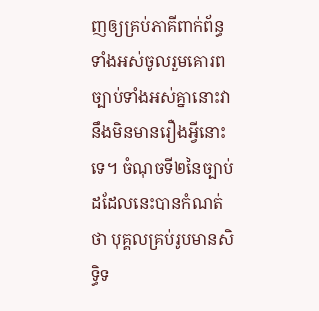ញឲ្យគ្រប់ភាគីពាក់ព័ន្ធទាំងអស់ចូលរួមគោរពច្បាប់ទាំងអស់គ្នានោះវានឹងមិនមានរឿងអ្វីនោះទេ។ ចំណុចទី២នៃច្បាប់ដដែលនេះបានកំណត់ថា បុគ្គលគ្រប់រូបមានសិទ្ធិទ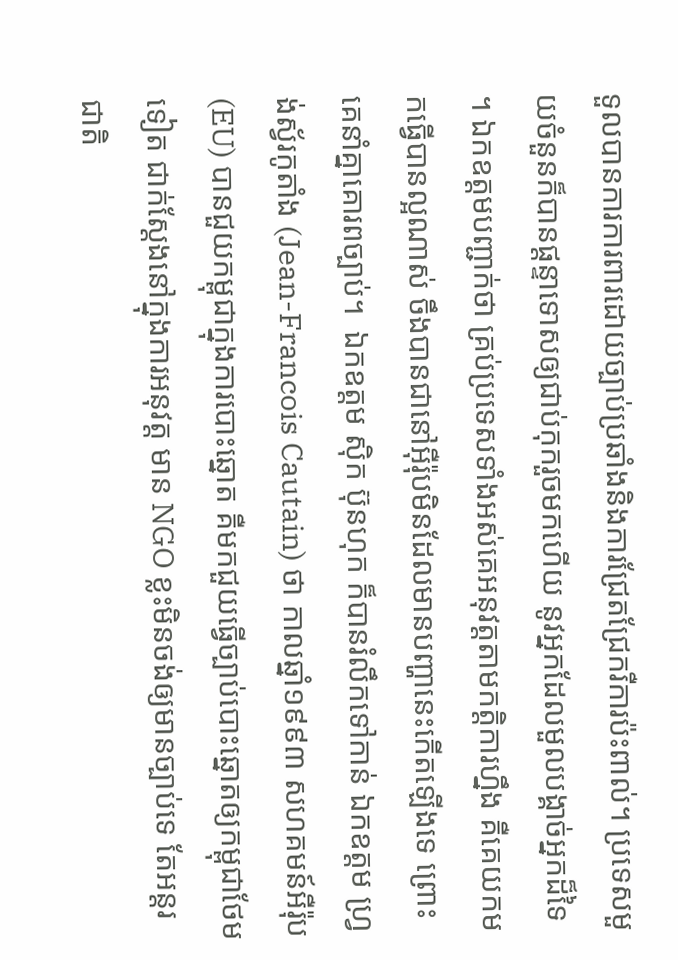ទួលបានការការពារដោយច្បាប់ប្រឆាំងនិងការជ្រែតជ្រែករឺការប៉ះពាល់។ ប្រទេសមួយចំនួនក៏បានផ្តន្ទាទោសឲ្យជាប់កុករួចមកហើយ នូវអ្នកដែលមួលបង្គាច់អ្នកដ៏ទៃ។ ឯកឧត្តមបញ្ជាក់ថា គ្រប់ប្រទេសទាំងអស់គេអនុវត្តតាមកតិ្តការហ្នឹង គឺគេយកមកធ្វើបានល្អណាស់ ចឹងបានជានៅអ៊ឺរ៉ុបមិនដែលមានបញ្ហានេះកើតឡើងទេ ព្រោះគេនាំគ្នាគោរពច្បាប់។  ឯកឧត្តម ស៊ិក ប៊ុនហុក ក៏បានរំលឹកទៅកាន់ ឯកឧត្តម ហ្រ្វង់ស្វ័រកូតាំង (Jean-Francois Cautain) ថា កាលឆ្នាំ១៩៩៣ សហគមន៍អឺរ៉ុប (EU) បានជួយកម្ពុជាក្នុងការបោះឆ្នោត គឺមកជួយធ្វើច្បាប់បោះឆ្នោតឲ្យកម្ពុជាថែមទៀត ជាក់ស្តែងនៅក្នុងការអនុវត្ត មាន NGO ខ្លះមិនចង់ឲ្យមានច្បាប់ទេ តែអន្តរជាតិ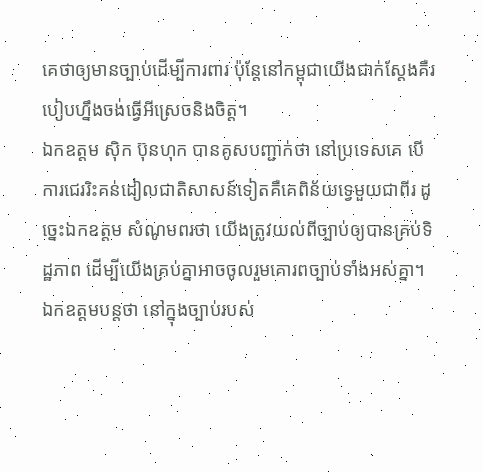គេថាឲ្យមានច្បាប់ដើម្បីការពារ ប៉ុន្តែនៅកម្ពុជាយើងជាក់ស្តែងគឺរបៀបហ្នឹងចង់ធ្វើអីស្រេចនិងចិត្ត។
ឯកឧត្តម ស៊ិក ប៊ុនហុក បានគូសបញ្ជាក់ថា នៅប្រទេសគេ បើការជេររិះគន់ដៀលជាតិសាសន៍ទៀតគឺគេពិន័យទ្វេមួយជាពីរ ដូច្នេះឯកឧត្តម សំណូមពរថា យើងត្រូវយល់ពីច្បាប់ឲ្យបានគ្រប់ទិដ្ឋភាព ដើម្បីយើងគ្រប់គ្នាអាចចូលរួមគោរពច្បាប់ទាំងអស់គ្នា។ ឯកឧត្តមបន្តថា នៅក្នុងច្បាប់របស់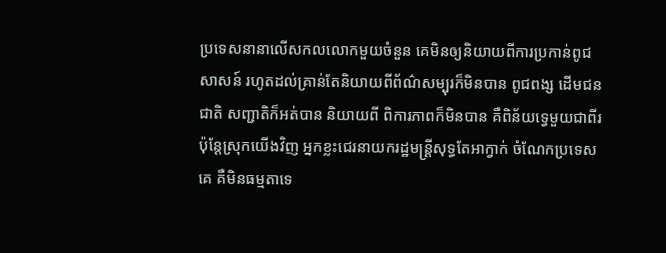ប្រទេសនានាលើសកលលោកមួយចំនួន គេមិនឲ្យនិយាយពីការប្រកាន់ពូជសាសន៍ រហូតដល់គ្រាន់តែនិយាយពីព័ណ៌សម្បុរក៏មិនបាន ពូជពង្ស ដើមជនជាតិ សញ្ជាតិក៏អត់បាន និយាយពី ពិការភាពក៏មិនបាន គឺពិន័យទ្វេមួយជាពីរ ប៉ុន្តែស្រុកយើងវិញ អ្នកខ្លះជេរនាយករដ្ឋមន្ត្រីសុទ្ធតែអាក្វាក់ ចំណែកប្រទេសគេ គឺមិនធម្មតាទេ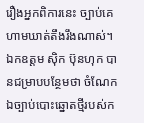រឿងអ្នកពិការនេះ ច្បាប់គេហាមឃាត់តឹងរឹងណាស់។
ឯកឧត្តម ស៊ិក ប៊ុនហុក បានជម្រាបបន្ថែមថា ចំណែកឯច្បាប់បោះឆ្នោតថ្មីរបស់ក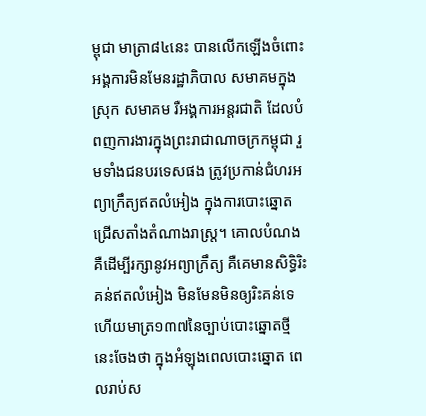ម្ពុជា មាត្រា៨៤នេះ បានលើកឡើងចំពោះ អង្គការមិនមែនរដ្ឋាភិបាល សមាគមក្នុងស្រុក សមាគម រឺអង្គការអន្តរជាតិ ដែលបំពញការងារក្នុងព្រះរាជាណាចក្រកម្ពុជា រួមទាំងជនបរទេសផង ត្រូវប្រកាន់ជំហរអព្យាក្រឹត្យឥតលំអៀង ក្នុងការបោះឆ្នោតជ្រើសតាំងតំណាងរាស្រ្ត។ គោលបំណងគឺដើម្បីរក្សានូវអព្យាក្រឹត្យ គឺគេមានសិទ្ធិរិះគន់ឥតលំអៀង មិនមែនមិនឲ្យរិះគន់ទេ ហើយមាត្រ១៣៧នៃច្បាប់បោះឆ្នោតថ្មីនេះចែងថា ក្នុងអំឡុងពេលបោះឆ្នោត ពេលរាប់ស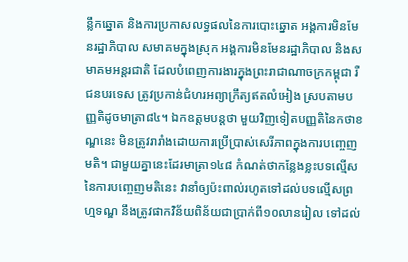ន្លឹកឆ្នោត និងការប្រកាសលទ្ធផលនៃការបោះឆ្នោត អង្គការមិនមែនរដ្ឋាភិបាល សមាគមក្នុងស្រុក អង្គការមិនមែនរដ្ឋាភិបាល និងសមាគមអន្តរជាតិ ដែលបំពេញការងារក្នុងព្រះរាជាណាចក្រកម្ពុជា រឺជនបរទេស ត្រូវប្រកាន់ជំហរអព្យាក្រឹត្យឥតលំអៀង ស្របតាមបញ្ញតិដូចមាត្រា៨៤។ ឯកឧត្តមបន្តថា មួយវិញទៀតបញ្ញតិនៃកថាខណ្ឌនេះ មិនត្រូវរារាំងដោយការប្រើប្រាស់សេរីភាពក្នុងការបញ្ចេញមតិ។ ជាមួយគ្នានេះដែរមាត្រា១៤៨ កំណត់ថាកន្លែងខ្លះបទល្មើសនៃការបញ្ចេញមតិនេះ វានាំឲ្យប៉ះពាល់រហូតទៅដល់បទល្មើសព្រហ្មទណ្ឌ នឹងត្រូវផាកវិន័យពិន័យជាប្រាក់ពី១០លានរៀល ទៅដល់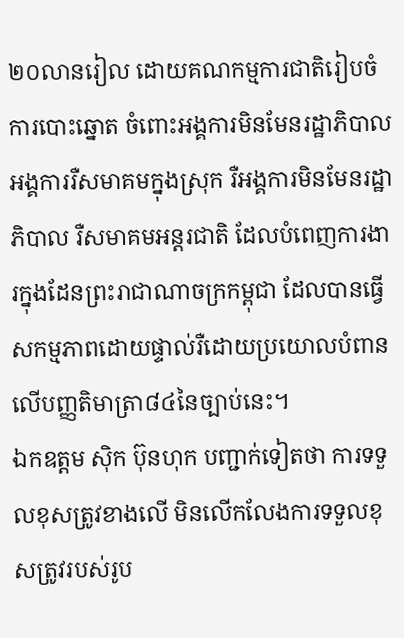២០លានរៀល ដោយគណកម្មការជាតិរៀបចំការបោះឆ្នោត ចំពោះអង្គការមិនមែនរដ្ឋាភិបាល អង្គការរឺសមាគមក្នុងស្រុក រឺអង្គការមិនមែនរដ្ឋាភិបាល រឺសមាគមអន្តរជាតិ ដែលបំពេញការងារក្នុងដែនព្រះរាជាណាចក្រកម្ពុជា ដែលបានធ្វើសកម្មភាពដោយផ្ទាល់រឺដោយប្រយោលបំពានលើបញ្ញតិមាត្រា៨៤នៃច្បាប់នេះ។
ឯកឧត្តម ស៊ិក ប៊ុនហុក បញ្ជាក់ទៀតថា ការទទួលខុសត្រូវខាងលើ មិនលើកលែងការទទួលខុសត្រូវរបស់រូប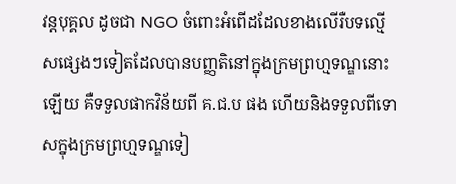វន្តបុគ្គល ដូចជា NGO ចំពោះអំពើដដែលខាងលើរឺបទល្មើសផ្សេងៗទៀតដែលបានបញ្ញតិនៅក្នុងក្រមព្រហ្មទណ្ឌនោះឡើយ គឺទទួលផាកវិន័យពី គ.ជ.ប ផង ហើយនិងទទួលពីទោសក្នុងក្រមព្រហ្មទណ្ឌទៀ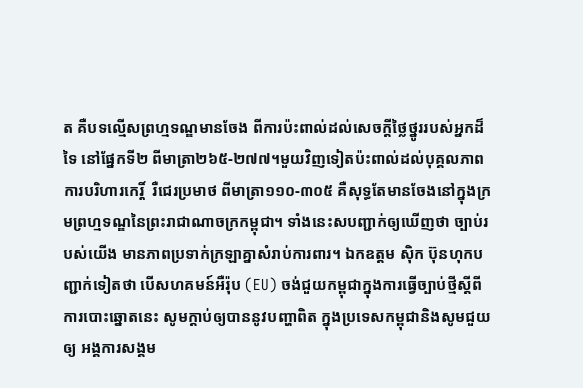ត គឺបទល្មើសព្រហ្មទណ្ឌមានចែង ពីការប៉ះពាល់ដល់សេចក្តីថ្លៃថ្នូររបស់អ្នកដ៏ទៃ នៅផ្នែកទី២ ពីមាត្រា២៦៥-២៧៧។មួយវិញទៀតប៉ះពាល់ដល់បុគ្គលភាព ការបរិហារកេរ្តិ៍  រឺជេរប្រមាថ ពីមាត្រា១១០-៣០៥ គឺសុទ្ធតែមានចែងនៅក្នុងក្រមព្រហ្មទណ្ឌនៃព្រះរាជាណាចក្រកម្ពុជា។ ទាំងនេះសបញ្ជាក់ឲ្យឃើញថា ច្បាប់របស់យើង មានភាពប្រទាក់ក្រឡាគ្នាសំរាប់ការពារ។ ឯកឧត្តម ស៊ិក ប៊ុនហុកបញ្ជាក់ទៀតថា បើសហគមន៍អឺរ៉ុប (EU) ចង់ជួយកម្ពុជាក្នុងការធ្វើច្បាប់ថ្មីស្តីពីការបោះឆ្នោតនេះ សូមក្តាប់ឲ្យបាននូវបញ្ហាពិត ក្នុងប្រទេសកម្ពុជានិងសូមជួយឲ្យ អង្គការសង្គម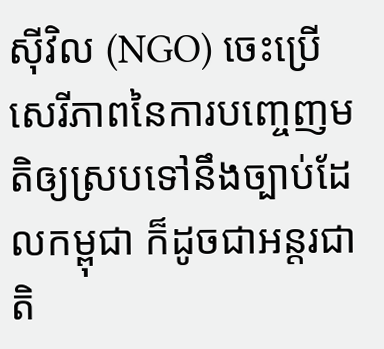ស៊ីវិល (NGO) ចេះប្រើសេរីភាពនៃការបញ្ចេញមតិឲ្យស្របទៅនឹងច្បាប់ដែលកម្ពុជា ក៏ដូចជាអន្តរជាតិ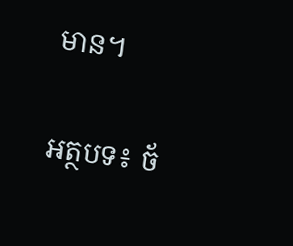មាន។

អត្ថបទ៖ ច័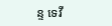ន្ទ ទេវី